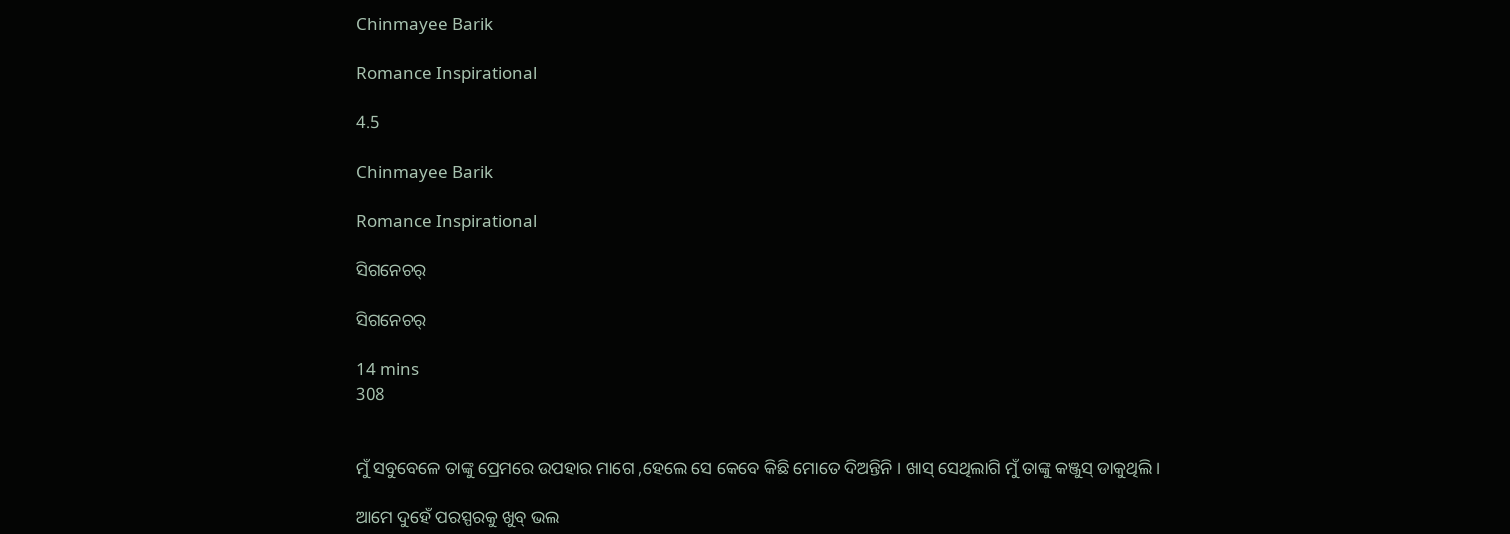Chinmayee Barik

Romance Inspirational

4.5

Chinmayee Barik

Romance Inspirational

ସିଗନେଚର୍

ସିଗନେଚର୍

14 mins
308


ମୁଁ ସବୁବେଳେ ତାଙ୍କୁ ପ୍ରେମରେ ଉପହାର ମାଗେ ,ହେଲେ ସେ କେବେ କିଛି ମୋତେ ଦିଅନ୍ତିନି । ଖାସ୍ ସେଥିଲାଗି ମୁଁ ତାଙ୍କୁ କଞ୍ଜୁସ୍ ଡାକୁଥିଲି ।

ଆମେ ଦୁହେଁ ପରସ୍ପରକୁ ଖୁବ୍ ଭଲ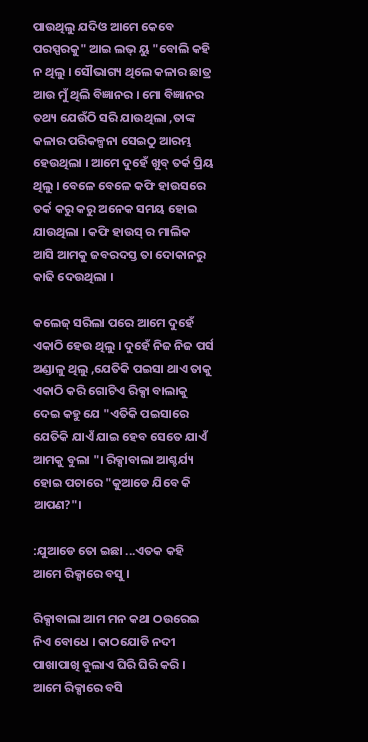ପାଉଥିଲୁ ଯଦିଓ ଆମେ କେବେ ପରସ୍ପରକୁ" ଆଇ ଲଭ୍ ୟୁ "ବୋଲି କହି ନ ଥିଲୁ । ସୌଭାଗ୍ୟ ଥିଲେ କଳାର ଛାତ୍ର ଆଉ ମୁଁ ଥିଲି ବିଜ୍ଞାନର । ମୋ ବିଜ୍ଞାନର ତଥ୍ୟ ଯେଉଁଠି ସରି ଯାଉଥିଲା ,ତାଙ୍କ କଳାର ପରିକଳ୍ପନା ସେଇଠୁ ଆରମ୍ଭ ହେଉଥିଲା । ଆମେ ଦୁହେଁ ଖୁବ୍ ତର୍କ ପ୍ରିୟ ଥିଲୁ । ବେଳେ ବେଳେ କଫି ହାଉସରେ ତର୍କ କରୁ କରୁ ଅନେକ ସମୟ ହୋଇ ଯାଉଥିଲା । କଫି ହାଉସ୍ ର ମାଲିକ ଆସି ଆମକୁ ଜବରଦସ୍ତ ତା ଦୋକାନରୁ କାଢି ଦେଉଥିଲା ।

କଲେଜ୍ ସରିଲା ପରେ ଆମେ ଦୁହେଁ ଏକାଠି ହେଉ ଥିଲୁ । ଦୁହେଁ ନିଜ ନିଜ ପର୍ସ ଅଣ୍ଡାଳୁ ଥିଲୁ ,ଯେତିକି ପଇସା ଥାଏ ତାକୁ ଏକାଠି କରି ଗୋଟିଏ ରିକ୍ସା ବାଲାକୁ ଦେଇ କହୁ ଯେ "ଏତିକି ପଇସାରେ ଯେତିକି ଯାଏଁ ଯାଇ ହେବ ସେତେ ଯାଏଁ ଆମକୁ ବୁଲା "। ରିକ୍ସାବାଲା ଆଶ୍ଚର୍ଯ୍ୟ ହୋଇ ପଚାରେ "କୁଆଡେ ଯିବେ କି ଆପଣ?"।

:ଯୁଆଡେ ତୋ ଇଛା ...ଏତକ କହି ଆମେ ରିକ୍ସାରେ ବସୁ ।

ରିକ୍ସାବାଲା ଆମ ମନ କଥା ଠଉରେଇ ନିଏ ବୋଧେ । କାଠଯୋଡି ନଦୀ ପାଖାପାଖି ବୁଲାଏ ଘିରି ଘିରି କରି । ଆମେ ରିକ୍ସାରେ ବସି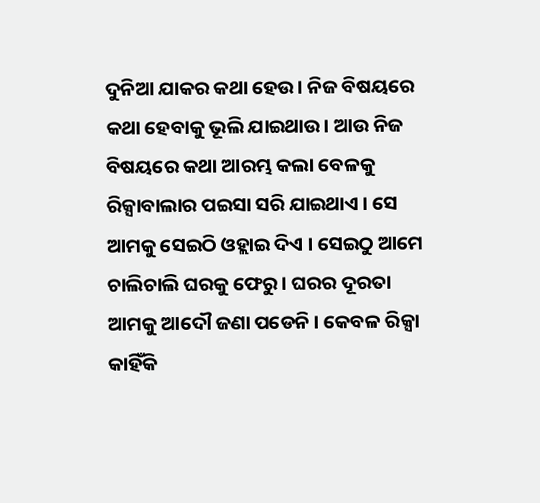ଦୁନିଆ ଯାକର କଥା ହେଉ । ନିଜ ବିଷୟରେ କଥା ହେବାକୁ ଭୂଲି ଯାଇଥାଉ। ଆଉ ନିଜ ବିଷୟରେ କଥା ଆରମ୍ଭ କଲା ବେଳକୁ ରିକ୍ସାବାଲାର ପଇସା ସରି ଯାଇଥାଏ । ସେ ଆମକୁ ସେଇଠି ଓହ୍ଲାଇ ଦିଏ । ସେଇଠୁ ଆମେ ଚାଲିଚାଲି ଘରକୁ ଫେରୁ । ଘରର ଦୂରତା ଆମକୁ ଆଦୌ ଜଣା ପଡେନି । କେବଳ ରିକ୍ସା କାହିଁକି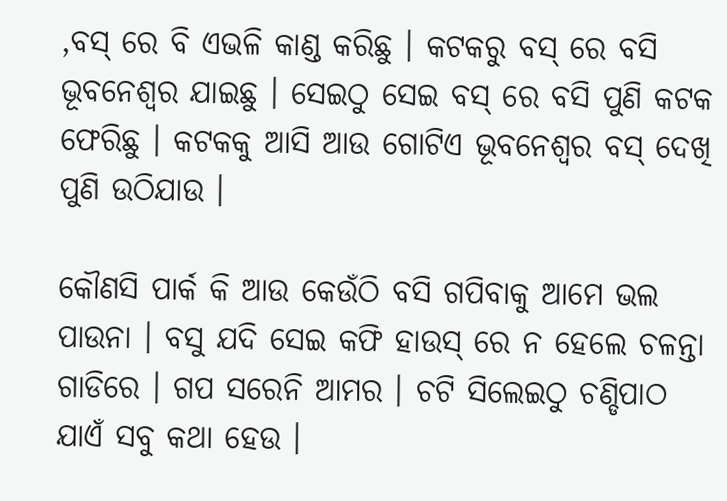,ବସ୍ ରେ ବି ଏଭଳି କାଣ୍ଡ କରିଛୁ । କଟକରୁ ବସ୍ ରେ ବସି ଭୂବନେଶ୍ୱର ଯାଇଛୁ । ସେଇଠୁ ସେଇ ବସ୍ ରେ ବସି ପୁଣି କଟକ ଫେରିଛୁ । କଟକକୁ ଆସି ଆଉ ଗୋଟିଏ ଭୂବନେଶ୍ୱର ବସ୍ ଦେଖି ପୁଣି ଉଠିଯାଉ ।

କୌଣସି ପାର୍କ କି ଆଉ କେଉଁଠି ବସି ଗପିବାକୁ ଆମେ ଭଲ ପାଉନା । ବସୁ ଯଦି ସେଇ କଫି ହାଉସ୍ ରେ ନ ହେଲେ ଚଳନ୍ତା ଗାଡିରେ । ଗପ ସରେନି ଆମର । ଚଟି ସିଲେଇଠୁ ଚଣ୍ଡିପାଠ ଯାଏଁ ସବୁ କଥା ହେଉ ।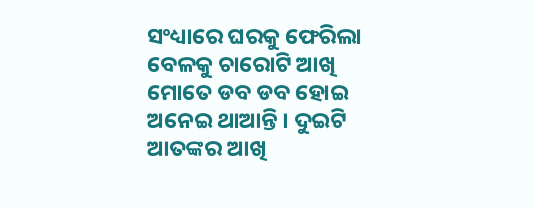ସଂଧ୍ୟାରେ ଘରକୁ ଫେରିଲା ବେଳକୁ ଚାରୋଟି ଆଖି ମୋତେ ଡବ ଡବ ହୋଇ ଅନେଇ ଥାଆନ୍ତି । ଦୁଇଟି ଆତଙ୍କର ଆଖି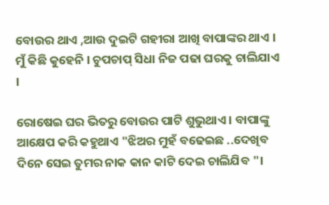ବୋଉର ଥାଏ ,ଆଉ ଦୁଇଟି ଗହୀରା ଆଖି ବାପାଙ୍କର ଥାଏ । ମୁଁ କିଛି କୁହେନି । ଚୁପଚାପ୍ ସିଧା ନିଜ ପଢା ଘରକୁ ଚାଲିଯାଏ ।

ରୋଷେଇ ଘର ଭିତରୁ ବୋଉର ପାଟି ଶୁଭୁଥାଏ । ବାପାଙ୍କୁ ଆକ୍ଷେପ କରି କହୁଥାଏ "ଝିଅର ମୁହଁ ବଢେଇଛ ..ଦେଖିବ ଦିନେ ସେଇ ତୁମର ନାକ କାନ କାଟି ଦେଇ ଚାଲିଯିବ "।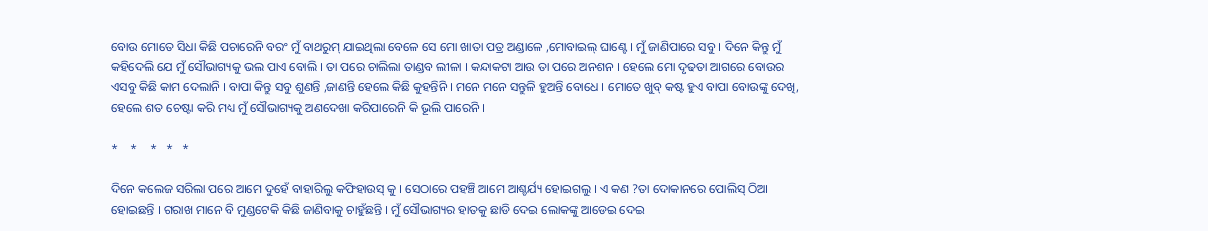ବୋଉ ମୋତେ ସିଧା କିଛି ପଚାରେନି ବରଂ ମୁଁ ବାଥରୁମ୍ ଯାଇଥିଲା ବେଳେ ସେ ମୋ ଖାତା ପତ୍ର ଅଣ୍ଡାଳେ ,ମୋବାଇଲ୍ ଘାଣ୍ଟେ । ମୁଁ ଜାଣିପାରେ ସବୁ । ଦିନେ କିନ୍ତୁ ମୁଁ କହିଦେଲି ଯେ ମୁଁ ସୌଭାଗ୍ୟକୁ ଭଲ ପାଏ ବୋଲି । ତା ପରେ ଚାଲିଲା ତାଣ୍ଡବ ଲୀଳା । କନ୍ଦାକଟା ଆଉ ତା ପରେ ଅନଶନ । ହେଲେ ମୋ ଦୃଢତା ଆଗରେ ବୋଉର ଏସବୁ କିଛି କାମ ଦେଲାନି । ବାପା କିନ୍ତୁ ସବୁ ଶୁଣନ୍ତି ,ଜାଣନ୍ତି ହେଲେ କିଛି କୁହନ୍ତିନି । ମନେ ମନେ ସନ୍ତୁଳି ହୁଅନ୍ତି ବୋଧେ । ମୋତେ ଖୁବ୍ କଷ୍ଟ ହୁଏ ବାପା ବୋଉଙ୍କୁ ଦେଖି, ହେଲେ ଶତ ଚେଷ୍ଟା କରି ମଧ୍ୟ ମୁଁ ସୌଭାଗ୍ୟକୁ ଅଣଦେଖା କରିପାରେନି କି ଭୂଲି ପାରେନି ।

*    *    *   *   *

ଦିନେ କଲେଜ ସରିଲା ପରେ ଆମେ ଦୁହେଁ ବାହାରିଲୁ କଫିହାଉସ୍ କୁ । ସେଠାରେ ପହଞ୍ଚି ଆମେ ଆଶ୍ଚର୍ଯ୍ୟ ହୋଇଗଲୁ । ଏ କଣ ?ତା ଦୋକାନରେ ପୋଲିସ୍ ଠିଆ ହୋଇଛନ୍ତି । ଗରାଖ ମାନେ ବି ମୁଣ୍ଡଟେକି କିଛି ଜାଣିବାକୁ ଚାହୁଁଛନ୍ତି । ମୁଁ ସୌଭାଗ୍ୟର ହାତକୁ ଛାଡି ଦେଇ ଲୋକଙ୍କୁ ଆଡେଇ ଦେଇ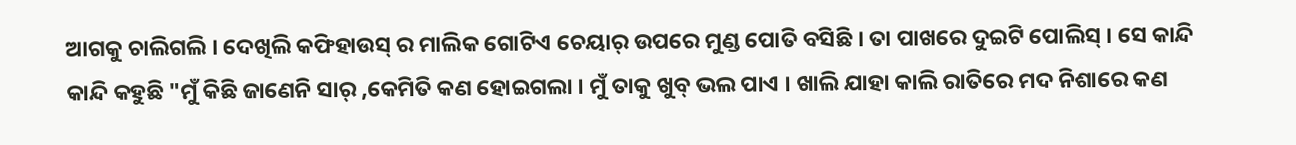ଆଗକୁ ଚାଲିଗଲି । ଦେଖିଲି କଫିହାଉସ୍ ର ମାଲିକ ଗୋଟିଏ ଚେୟାର୍ ଉପରେ ମୁଣ୍ଡ ପୋତି ବସିଛି । ତା ପାଖରେ ଦୁଇଟି ପୋଲିସ୍ । ସେ କାନ୍ଦି କାନ୍ଦି କହୁଛି "ମୁଁ କିଛି ଜାଣେନି ସାର୍ ,କେମିତି କଣ ହୋଇଗଲା । ମୁଁ ତାକୁ ଖୁବ୍ ଭଲ ପାଏ । ଖାଲି ଯାହା କାଲି ରାତିରେ ମଦ ନିଶାରେ କଣ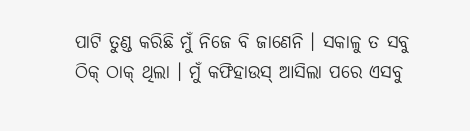ପାଟି ତୁଣ୍ଡ କରିଛି ମୁଁ ନିଜେ ବି ଜାଣେନି । ସକାଳୁ ତ ସବୁ ଠିକ୍ ଠାକ୍ ଥିଲା । ମୁଁ କଫିହାଉସ୍ ଆସିଲା ପରେ ଏସବୁ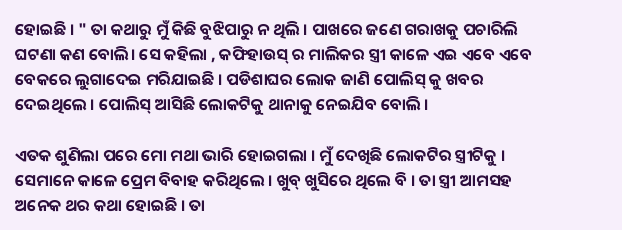ହୋଇଛି । " ତା କଥାରୁ ମୁଁ କିଛି ବୁଝିପାରୁ ନ ଥିଲି । ପାଖରେ ଜଣେ ଗରାଖକୁ ପଚାରିଲି ଘଟଣା କଣ ବୋଲି। ସେ କହିଲା , କଫିହାଉସ୍ ର ମାଲିକର ସ୍ତ୍ରୀ କାଳେ ଏଇ ଏବେ ଏବେ ବେକରେ ଲୁଗାଦେଇ ମରିଯାଇଛି । ପଡିଶାଘର ଲୋକ ଜାଣି ପୋଲିସ୍ କୁ ଖବର ଦେଇଥିଲେ । ପୋଲିସ୍ ଆସିଛି ଲୋକଟିକୁ ଥାନାକୁ ନେଇଯିବ ବୋଲି ।

ଏତକ ଶୁଣିଲା ପରେ ମୋ ମଥା ଭାରି ହୋଇଗଲା । ମୁଁ ଦେଖିଛି ଲୋକଟିର ସ୍ତ୍ରୀଟିକୁ । ସେମାନେ କାଳେ ପ୍ରେମ ବିବାହ କରିଥିଲେ । ଖୁବ୍ ଖୁସିରେ ଥିଲେ ବି । ତା ସ୍ତ୍ରୀ ଆମସହ ଅନେକ ଥର କଥା ହୋଇଛି । ତା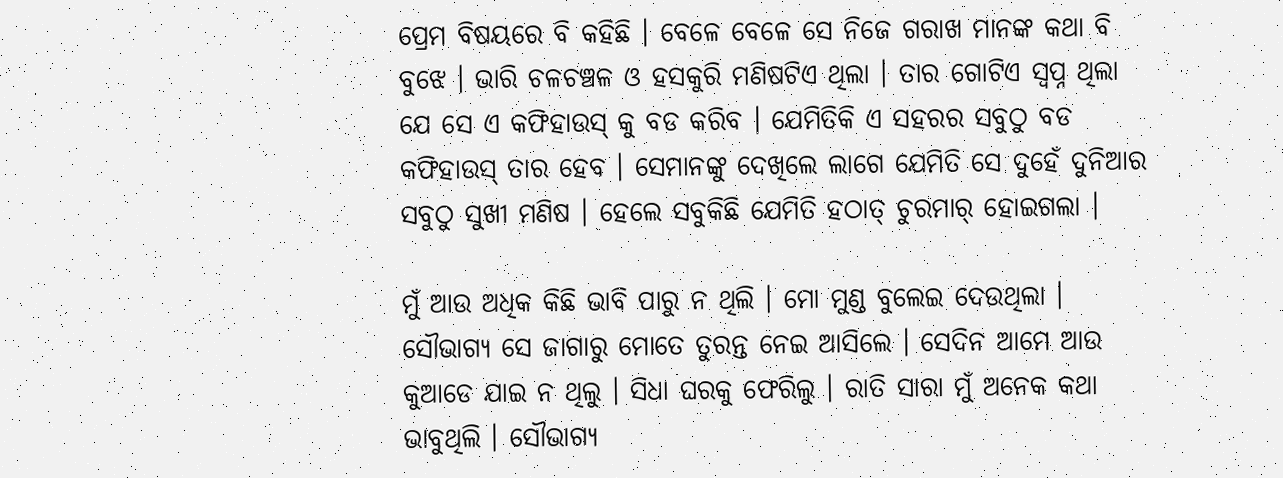ପ୍ରେମ ବିଷୟରେ ବି କହିଛି । ବେଳେ ବେଳେ ସେ ନିଜେ ଗରାଖ ମାନଙ୍କ କଥା ବି ବୁଝେ । ଭାରି ଚଳଚଞ୍ଚଳ ଓ ହସକୁରି ମଣିଷଟିଏ ଥିଲା । ତାର ଗୋଟିଏ ସ୍ୱପ୍ନ ଥିଲା ଯେ ସେ ଏ କଫିହାଉସ୍ କୁ ବଡ କରିବ । ଯେମିତିକି ଏ ସହରର ସବୁଠୁ ବଡ କଫିହାଉସ୍ ତାର ହେବ । ସେମାନଙ୍କୁ ଦେଖିଲେ ଲାଗେ ଯେମିତି ସେ ଦୁହେଁ ଦୁନିଆର ସବୁଠୁ ସୁଖୀ ମଣିଷ । ହେଲେ ସବୁକିଛି ଯେମିତି ହଠାତ୍ ଚୁରମାର୍ ହୋଇଗଲା ।

ମୁଁ ଆଉ ଅଧିକ କିଛି ଭାବି ପାରୁ ନ ଥିଲି । ମୋ ମୁଣ୍ଡ ବୁଲେଇ ଦେଉଥିଲା । ସୌଭାଗ୍ୟ ସେ ଜାଗାରୁ ମୋତେ ତୁରନ୍ତ ନେଇ ଆସିଲେ । ସେଦିନ ଆମେ ଆଉ କୁଆଡେ ଯାଇ ନ ଥିଲୁ । ସିଧା ଘରକୁ ଫେରିଲୁ । ରାତି ସାରା ମୁଁ ଅନେକ କଥା ଭାବୁଥିଲି । ସୌଭାଗ୍ୟ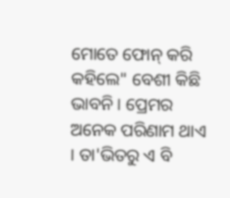ମୋତେ ଫୋନ୍ କରି କହିଲେ" ବେଶୀ କିଛି ଭାବନି । ପ୍ରେମର ଅନେକ ପରିଣାମ ଥାଏ । ତା'ଭିତରୁ ଏ ବି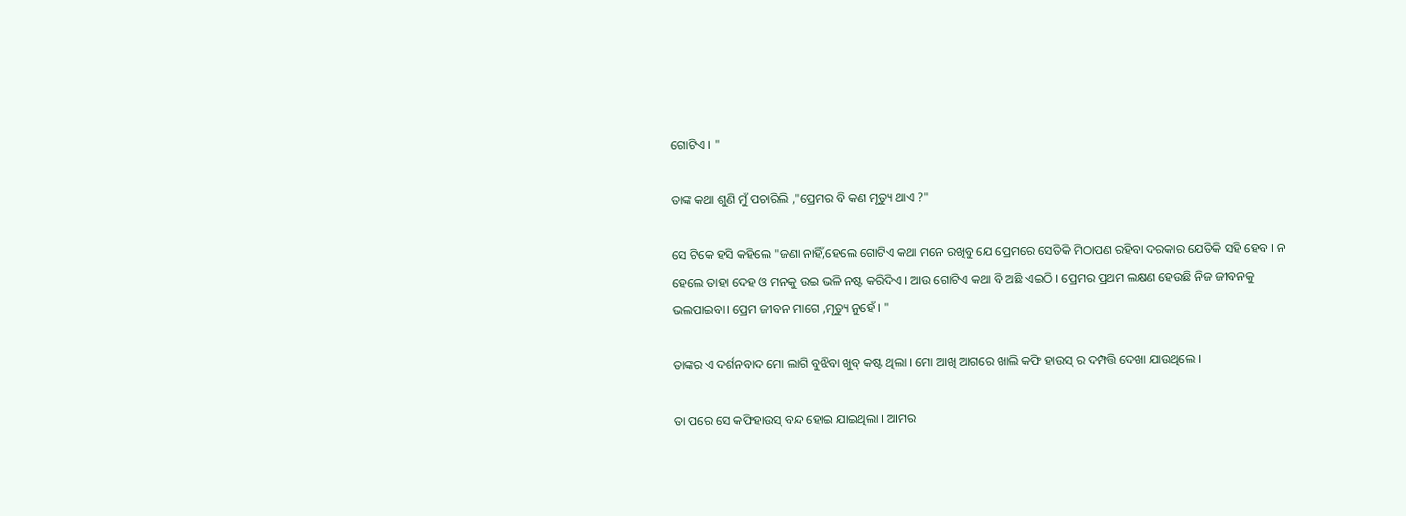ଗୋଟିଏ । "

ତାଙ୍କ କଥା ଶୁଣି ମୁଁ ପଚାରିଲି ,"ପ୍ରେମର ବି କଣ ମୃତ୍ୟୁ ଥାଏ ?"

ସେ ଟିକେ ହସି କହିଲେ "ଜଣା ନାହିଁ,ହେଲେ ଗୋଟିଏ କଥା ମନେ ରଖିବୁ ଯେ ପ୍ରେମରେ ସେତିକି ମିଠାପଣ ରହିବା ଦରକାର ଯେତିକି ସହି ହେବ । ନ ହେଲେ ତାହା ଦେହ ଓ ମନକୁ ଉଇ ଭଳି ନଷ୍ଟ କରିଦିଏ । ଆଉ ଗୋଟିଏ କଥା ବି ଅଛି ଏଇଠି । ପ୍ରେମର ପ୍ରଥମ ଲକ୍ଷଣ ହେଉଛି ନିଜ ଜୀବନକୁ ଭଲପାଇବା। ପ୍ରେମ ଜୀବନ ମାଗେ ,ମୃତ୍ୟୁ ନୁହେଁ । "

ତାଙ୍କର ଏ ଦର୍ଶନବାଦ ମୋ ଲାଗି ବୁଝିବା ଖୁବ୍ କଷ୍ଟ ଥିଲା । ମୋ ଆଖି ଆଗରେ ଖାଲି କଫି ହାଉସ୍ ର ଦମ୍ପତ୍ତି ଦେଖା ଯାଉଥିଲେ ।

ତା ପରେ ସେ କଫିହାଉସ୍ ବନ୍ଦ ହୋଇ ଯାଇଥିଲା । ଆମର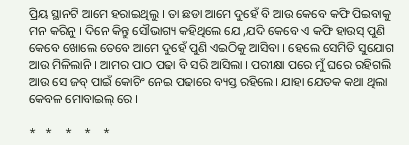ପ୍ରିୟ ସ୍ଥାନଟି ଆମେ ହରାଇଥିଲୁ । ତା ଛଡା ଆମେ ଦୁହେଁ ବି ଆଉ କେବେ କଫି ପିଇବାକୁ ମନ କରିନୁ । ଦିନେ କିନ୍ତୁ ସୌଭାଗ୍ୟ କହିଥିଲେ ଯେ ,ଯଦି କେବେ ଏ କଫି ହାଉସ୍ ପୁଣି କେବେ ଖୋଲେ ତେବେ ଆମେ ଦୁହେଁ ପୁଣି ଏଇଠିକୁ ଆସିବା । ହେଲେ ସେମିତି ସୁଯୋଗ ଆଉ ମିଳିଲାନି । ଆମର ପାଠ ପଢା ବି ସରି ଆସିଲା । ପରୀକ୍ଷା ପରେ ମୁଁ ଘରେ ରହିଗଲି ଆଉ ସେ ଜବ୍ ପାଇଁ କୋଚିଂ ନେଇ ପଢାରେ ବ୍ୟସ୍ତ ରହିଲେ। ଯାହା ଯେତକ କଥା ଥିଲା କେବଳ ମୋବାଇଲ୍ ରେ ।

*   *    *    *    *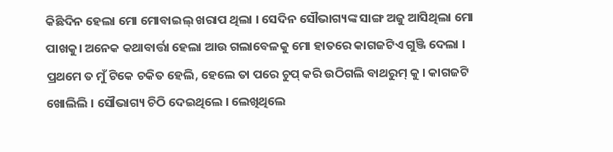କିଛିଦିନ ହେଲା ମୋ ମୋବାଇଲ୍ ଖରାପ ଥିଲା । ସେଦିନ ସୌଭାଗ୍ୟଙ୍କ ସାଙ୍ଗ ଅଜୁ ଆସିଥିଲା ମୋ ପାଖକୁ। ଅନେକ କଥାବାର୍ତ୍ତା ହେଲା ଆଉ ଗଲାବେଳକୁ ମୋ ହାତରେ କାଗଜଟିଏ ଗୁଞ୍ଜି ଦେଲା । ପ୍ରଥମେ ତ ମୁଁ ଟିକେ ଚକିତ ହେଲି, ହେଲେ ତା ପରେ ଚୁପ୍ କରି ଉଠିଗଲି ବାଥରୁମ୍ କୁ । କାଗଜଟି ଖୋଲିଲି । ସୌଭାଗ୍ୟ ଚିଠି ଦେଇଥିଲେ । ଲେଖିଥିଲେ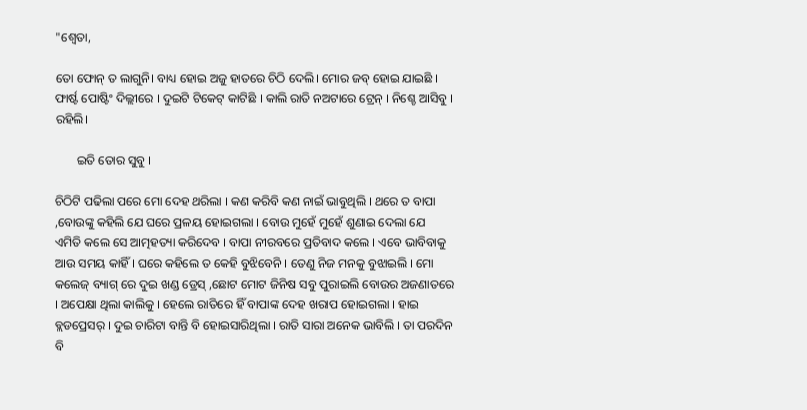"ଶ୍ୱେତା,

ତୋ ଫୋନ୍ ତ ଲାଗୁନି। ବାଧ୍ୟ ହୋଇ ଅଜୁ ହାତରେ ଚିଠି ଦେଲି। ମୋର ଜବ୍ ହୋଇ ଯାଇଛି । ଫାର୍ଷ୍ଟ ପୋଷ୍ଟିଂ ଦିଲ୍ଲୀରେ । ଦୁଇଟି ଟିକେଟ୍ କାଟିଛି । କାଲି ରାତି ନଅଟାରେ ଟ୍ରେନ୍ । ନିଶ୍ଚେ ଆସିବୁ । ରହିଲି।

       ଇତି ତୋର ସୁବୁ ।

ଚିଠିଟି ପଢିଲା ପରେ ମୋ ଦେହ ଥରିଲା । କଣ କରିବି କଣ ନାଇଁ ଭାବୁଥିଲି । ଥରେ ତ ବାପା ,ବୋଉଙ୍କୁ କହିଲି ଯେ ଘରେ ପ୍ରଳୟ ହୋଇଗଲା । ବୋଉ ମୁହେଁ ମୁହେଁ ଶୁଣାଇ ଦେଲା ଯେ ଏମିତି କଲେ ସେ ଆତ୍ମହତ୍ୟା କରିଦେବ । ବାପା ନୀରବରେ ପ୍ରତିବାଦ କଲେ । ଏବେ ଭାବିବାକୁ ଆଉ ସମୟ କାହିଁ । ଘରେ କହିଲେ ତ କେହି ବୁଝିବେନି । ତେଣୁ ନିଜ ମନକୁ ବୁଝାଇଲି । ମୋ କଲେଜ୍ ବ୍ୟାଗ୍ ରେ ଦୁଇ ଖଣ୍ଡ ଡ୍ରେସ୍ ,ଛୋଟ ମୋଟ ଜିନିଷ ସବୁ ପୁରାଇଲି ବୋଉର ଅଜଣାତରେ । ଅପେକ୍ଷା ଥିଲା କାଲିକୁ । ହେଲେ ରାତିରେ ହିଁ ବାପାଙ୍କ ଦେହ ଖରାପ ହୋଇଗଲା । ହାଇ ବ୍ଲଡପ୍ରେସର୍ । ଦୁଇ ଚାରିଟା ବାନ୍ତି ବି ହୋଇସାରିଥିଲା । ରାତି ସାରା ଅନେକ ଭାବିଲି । ତା ପରଦିନ ବି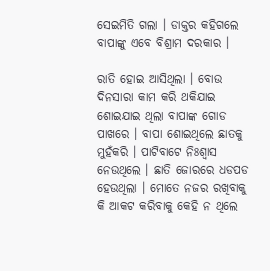ସେଇମିତି ଗଲା । ଡାକ୍ତର କହିଗଲେ ବାପାଙ୍କୁ ଏବେ ବିଶ୍ରାମ ଦରକାର ।

ରାତି ହୋଇ ଆସିଥିଲା । ବୋଉ ଦିନସାରା କାମ କରି ଥକିଯାଇ ଶୋଇଯାଇ ଥିଲା ବାପାଙ୍କ ଗୋଡ ପାଖରେ । ବାପା ଶୋଇଥିଲେ ଛାତକୁ ମୁହଁକରି । ପାଟିବାଟେ ନିଃଶ୍ୱାସ ନେଉଥିଲେ । ଛାତି ଜୋରରେ ଧଡପଡ ହେଉଥିଲା । ମୋତେ ନଜର ରଖିବାକୁ କି ଆକଟ କରିବାକୁ କେହି ନ ଥିଲେ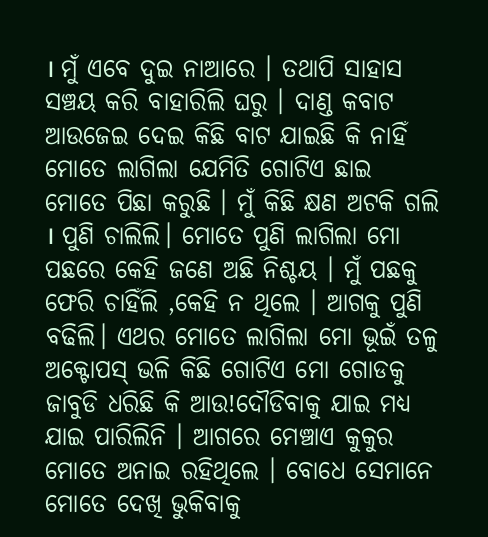। ମୁଁ ଏବେ ଦୁଇ ନାଆରେ । ତଥାପି ସାହାସ ସଞ୍ଚୟ କରି ବାହାରିଲି ଘରୁ । ଦାଣ୍ଡ କବାଟ ଆଉଜେଇ ଦେଇ କିଛି ବାଟ ଯାଇଛି କି ନାହିଁ ମୋତେ ଲାଗିଲା ଯେମିତି ଗୋଟିଏ ଛାଇ ମୋତେ ପିଛା କରୁଛି । ମୁଁ କିଛି କ୍ଷଣ ଅଟକି ଗଲି । ପୁଣି ଚାଲିଲି। ମୋତେ ପୁଣି ଲାଗିଲା ମୋ ପଛରେ କେହି ଜଣେ ଅଛି ନିଶ୍ଚୟ । ମୁଁ ପଛକୁ ଫେରି ଚାହିଁଲି ,କେହି ନ ଥିଲେ । ଆଗକୁ ପୁଣି ବଢିଲି। ଏଥର ମୋତେ ଲାଗିଲା ମୋ ଭୂଇଁ ତଳୁ ଅକ୍ଟୋପସ୍ ଭଳି କିଛି ଗୋଟିଏ ମୋ ଗୋଡକୁ ଜାବୁଡି ଧରିଛି କି ଆଉ!ଦୌଡିବାକୁ ଯାଇ ମଧ୍ୟ ଯାଇ ପାରିଲିନି । ଆଗରେ ମେଞ୍ଚାଏ କୁକୁର ମୋତେ ଅନାଇ ରହିଥିଲେ । ବୋଧେ ସେମାନେ ମୋତେ ଦେଖି ଭୁକିବାକୁ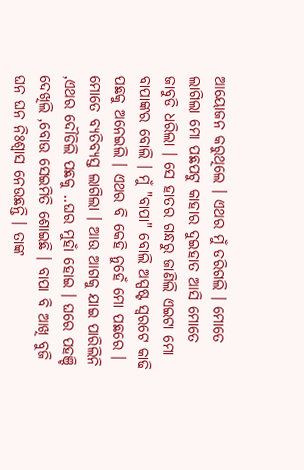ଆୟୋଜନ କରୁଥିଲେ । ଏଥର ମୁଁ ଡରିଗଲି । ମୋତେ ଲାଗିଲା ମୋ ପଛପଟୁ କାହାର ଦୁଇହାତ ଆସି ମୋତେ ଜାବୁଡି ଧରିଲା । ସେ ହାତର ଗନ୍ଧରୁ ଜାଣିଲି ଏଇଟା ମୋ ବାପାଙ୍କର ବୋଲି । ମୁଁ "ବାପା" ବୋଲି ଅସ୍ପଷ୍ଟ ସ୍ୱରଟେ କାଢି ପଛକୁ ଅନେଇଲି । ଏଥର ବି କେହି ନୁହେଁ ମୋ ପଛରେ । ମୋତେ ବ୍ୟତିବ୍ୟସ୍ତ ଲାଗିଲା । ଆଉ ଆଗକୁ ଯାଇ ପାରିଲିନି ,ଏଥର ଦୌଡିଲି ପଛକୁ ..ଘର ମୁହାଁ ହୋଇ । ଘରେ ପହଞ୍ଚି ଦେଖିଲି ,ବୋଉ ସେଇମିତି ଶୋଇଛି । ବାପା ବି ଆଖି ବୁଜି ଘନ ଘନ ନିଃଶ୍ୱାସ ନେଉଛନ୍ତି । ତାଙ୍କ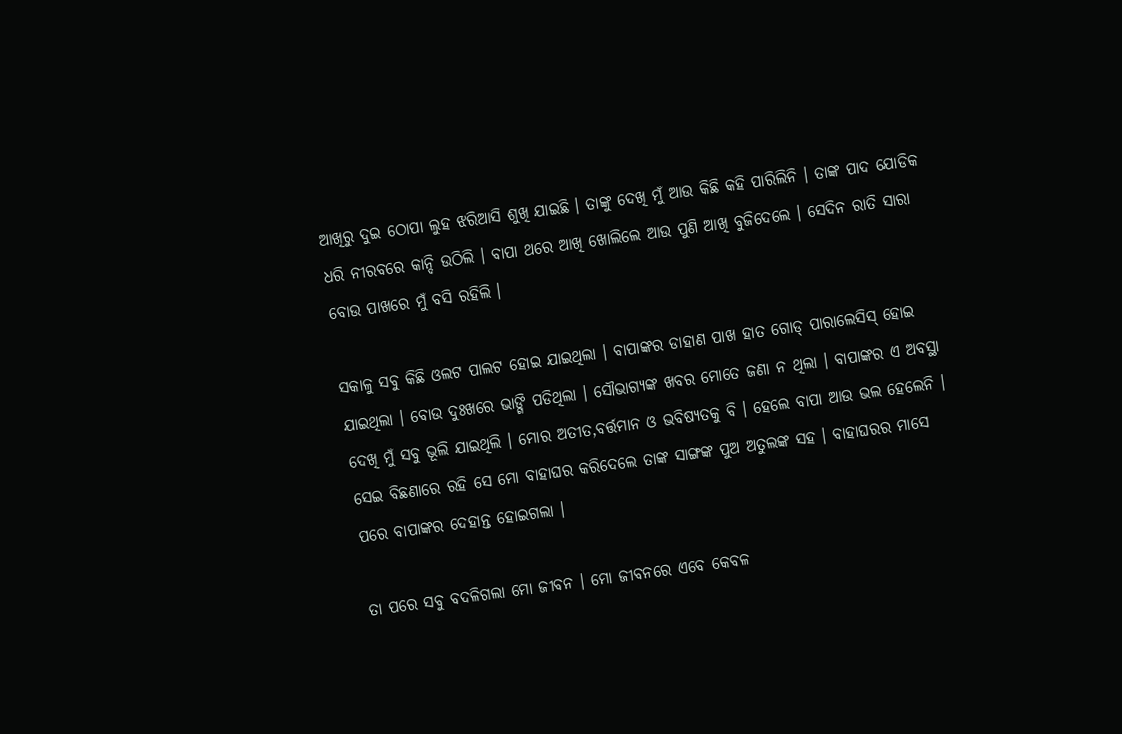ଆଖିରୁ ଦୁଇ ଠୋପା ଲୁହ ଝରିଆସି ଶୁଖି ଯାଇଛି । ତାଙ୍କୁ ଦେଖି ମୁଁ ଆଉ କିଛି କହି ପାରିଲିନି । ତାଙ୍କ ପାଦ ଯୋଡିକ ଧରି ନୀରବରେ କାନ୍ଦି ଉଠିଲି । ବାପା ଥରେ ଆଖି ଖୋଲିଲେ ଆଉ ପୁଣି ଆଖି ବୁଜିଦେଲେ । ସେଦିନ ରାତି ସାରା ବୋଉ ପାଖରେ ମୁଁ ବସି ରହିଲି ।

ସକାଳୁ ସବୁ କିଛି ଓଲଟ ପାଲଟ ହୋଇ ଯାଇଥିଲା । ବାପାଙ୍କର ଡାହାଣ ପାଖ ହାତ ଗୋଡ୍ ପାରାଲେସିସ୍ ହୋଇ ଯାଇଥିଲା । ବୋଉ ଦୁଃଖରେ ଭାଙ୍ଗି ପଡିଥିଲା । ସୌଭାଗ୍ୟଙ୍କ ଖବର ମୋତେ ଜଣା ନ ଥିଲା । ବାପାଙ୍କର ଏ ଅବସ୍ଥା ଦେଖି ମୁଁ ସବୁ ଭୂଲି ଯାଇଥିଲି । ମୋର ଅତୀତ,ବର୍ତ୍ତମାନ ଓ ଭବିଷ୍ୟତକୁ ବି । ହେଲେ ବାପା ଆଉ ଭଲ ହେଲେନି । ସେଇ ବିଛଣାରେ ରହି ସେ ମୋ ବାହାଘର କରିଦେଲେ ତାଙ୍କ ସାଙ୍ଗଙ୍କ ପୁଅ ଅତୁଲଙ୍କ ସହ । ବାହାଘରର ମାସେ ପରେ ବାପାଙ୍କର ଦେହାନ୍ତ ହୋଇଗଲା ।

ତା ପରେ ସବୁ ବଦଳିଗଲା ମୋ ଜୀବନ । ମୋ ଜୀବନରେ ଏବେ କେବଳ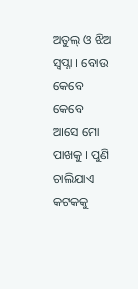ଅତୁଲ୍ ଓ ଝିଅ ସ୍ୱପ୍ନା । ବୋଉ କେବେ କେବେ ଆସେ ମୋ ପାଖକୁ । ପୁଣି ଚାଲିଯାଏ କଟକକୁ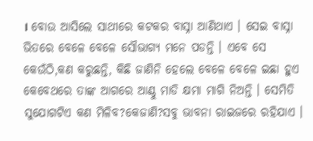। ବୋଉ ଆସିଲେ ସାଥୀରେ କଟକର ବାସ୍ନା ଆଣିଥାଏ । ସେଇ ବାସ୍ନା ଭିତରେ ବେଳେ ବେଳେ ସୌଭାଗ୍ୟ ମନେ ପଡନ୍ତି । ଏବେ ସେ କେଉଁଠି,କଣ କରୁଛନ୍ତି, କିଛି ଜାଣିନି ହେଲେ ବେଳେ ବେଳେ ଇଛା ହୁଏ କେବେଥରେ ତାଙ୍କ ଆଗରେ ଆଣ୍ଠୁ ମାଡି କ୍ଷମା ମାଗି ନିଅନ୍ତି । ସେମିତି ସୁଯୋଗଟିଏ କଣ ମିଳିବ?କେଜାଣି?ସବୁ ଭାବନା ରାଇଜରେ ରହିଯାଏ ।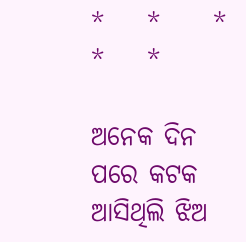*    *     *    *    *

ଅନେକ ଦିନ ପରେ କଟକ ଆସିଥିଲି ଝିଅ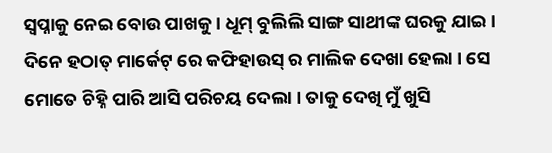ସ୍ୱପ୍ନାକୁ ନେଇ ବୋଉ ପାଖକୁ । ଧୂମ୍ ବୁଲିଲି ସାଙ୍ଗ ସାଥୀଙ୍କ ଘରକୁ ଯାଇ । ଦିନେ ହଠାତ୍ ମାର୍କେଟ୍ ରେ କଫିହାଉସ୍ ର ମାଲିକ ଦେଖା ହେଲା । ସେ ମୋତେ ଚିହ୍ନି ପାରି ଆସି ପରିଚୟ ଦେଲା । ତାକୁ ଦେଖି ମୁଁ ଖୁସି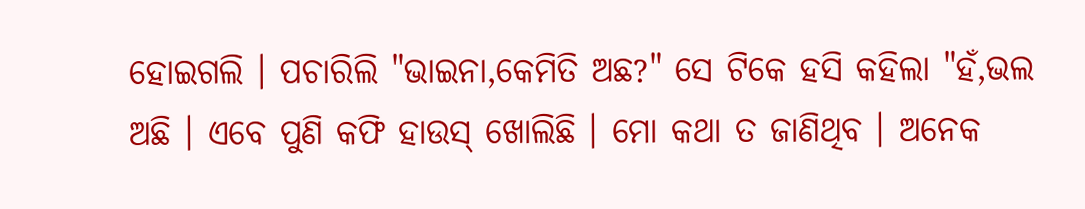ହୋଇଗଲି । ପଚାରିଲି "ଭାଇନା,କେମିତି ଅଛ?" ସେ ଟିକେ ହସି କହିଲା "ହଁ,ଭଲ ଅଛି । ଏବେ ପୁଣି କଫି ହାଉସ୍ ଖୋଲିଛି । ମୋ କଥା ତ ଜାଣିଥିବ । ଅନେକ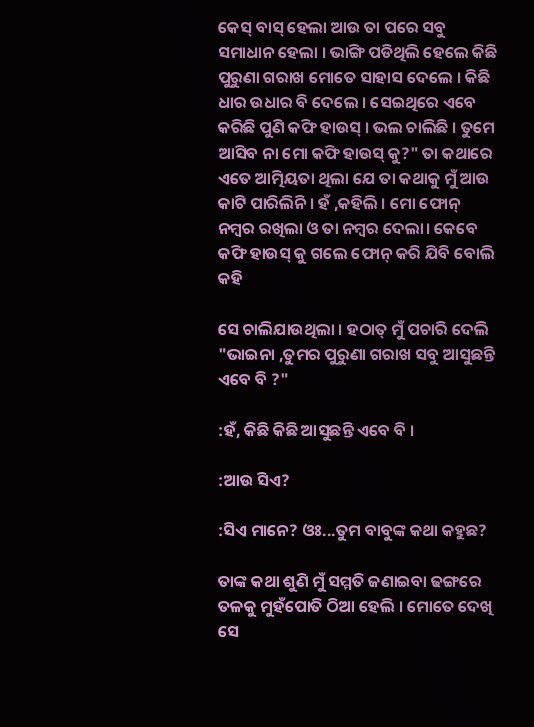କେସ୍ ବାସ୍ ହେଲା ଆଉ ତା ପରେ ସବୁ ସମାଧାନ ହେଲା । ଭାଙ୍ଗି ପଡିଥିଲି ହେଲେ କିଛି ପୁରୁଣା ଗରାଖ ମୋତେ ସାହାସ ଦେଲେ । କିଛି ଧାର ଉଧାର ବି ଦେଲେ । ସେଇଥିରେ ଏବେ କରିଛି ପୁଣି କଫି ହାଉସ୍ । ଭଲ ଚାଲିଛି । ତୁମେ ଆସିବ ନା ମୋ କଫି ହାଉସ୍ କୁ?" ତା କଥାରେ ଏତେ ଆତ୍ମିୟତା ଥିଲା ଯେ ତା କଥାକୁ ମୁଁ ଆଉ କାଟି ପାରିଲିନି । ହଁ ,କହିଲି । ମୋ ଫୋନ୍ ନମ୍ବର ରଖିଲା ଓ ତା ନମ୍ବର ଦେଲା। କେବେ କଫି ହାଉସ୍ କୁ ଗଲେ ଫୋନ୍ କରି ଯିବି ବୋଲି କହି

ସେ ଚାଲିଯାଉଥିଲା । ହଠାତ୍ ମୁଁ ପଚାରି ଦେଲି "ଭାଇନା ,ତୁମର ପୁରୁଣା ଗରାଖ ସବୁ ଆସୁଛନ୍ତି ଏବେ ବି ?"

:ହଁ, କିଛି କିଛି ଆସୁଛନ୍ତି ଏବେ ବି ।

:ଆଉ ସିଏ?

:ସିଏ ମାନେ? ଓଃ...ତୁମ ବାବୁଙ୍କ କଥା କହୁଛ?

ତାଙ୍କ କଥା ଶୁଣି ମୁଁ ସମ୍ମତି ଜଣାଇବା ଢଙ୍ଗରେ ତଳକୁ ମୁହଁପୋତି ଠିଆ ହେଲି । ମୋତେ ଦେଖି ସେ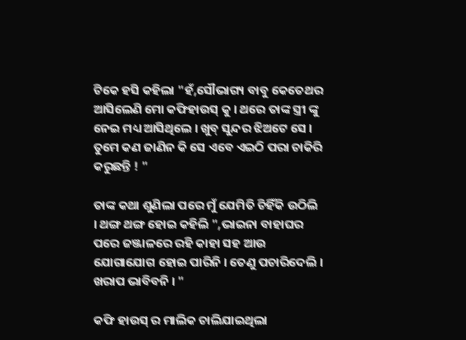ଟିକେ ହସି କହିଲା "ହଁ,ସୌଭାଗ୍ୟ ବାବୁ କେତେଥର ଆସିଲେଣି ମୋ କଫିହାଉସ୍ କୁ । ଥରେ ତାଙ୍କ ସ୍ତ୍ରୀ ଙ୍କୁ ନେଇ ମଧ୍ୟ ଆସିଥିଲେ । ଖୁବ୍ ସୁନ୍ଦର ଝିଅଟେ ସେ । ତୁମେ କଣ ଜାଣିନ କି ସେ ଏବେ ଏଇଠି ପରା ଚାକିରି କରୁଛନ୍ତି ! "

ତାଙ୍କ କଥା ଶୁଣିଲା ପରେ ମୁଁ ଯେମିତି ଚିହିଁକି ଉଠିଲି । ଥଙ୍ଗ ଥଙ୍ଗ ହୋଇ କହିଲି ",ଭାଇନା ବାହାଘର ପରେ ଜଞ୍ଜାଳରେ ରହି କାହା ସହ ଆଉ ଯୋଗାଯୋଗ ହୋଇ ପାରିନି । ତେଣୁ ପଚାରିଦେଲି । ଖରାପ ଭାବିବନି । "

କଫି ହାଉସ୍ ର ମାଲିକ ଚାଲିଯାଇଥିଲା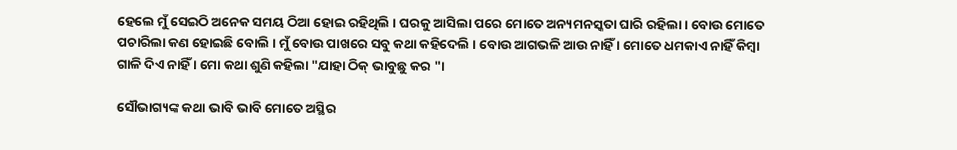ହେଲେ ମୁଁ ସେଇଠି ଅନେକ ସମୟ ଠିଆ ହୋଇ ରହିଥିଲି । ଘରକୁ ଆସିଲା ପରେ ମୋତେ ଅନ୍ୟମନସ୍କତା ଘାରି ରହିଲା । ବୋଉ ମୋତେ ପଚାରିଲା କଣ ହୋଇଛି ବୋଲି । ମୁଁ ବୋଉ ପାଖରେ ସବୁ କଥା କହିଦେଲି । ବୋଉ ଆଗଭଳି ଆଉ ନାହିଁ । ମୋତେ ଧମକାଏ ନାହିଁ କିମ୍ବା ଗାଳି ଦିଏ ନାହିଁ । ମୋ କଥା ଶୁଣି କହିଲା "ଯାହା ଠିକ୍ ଭାବୁଛୁ କର "।

ସୌଭାଗ୍ୟଙ୍କ କଥା ଭାବି ଭାବି ମୋତେ ଅସ୍ଥିର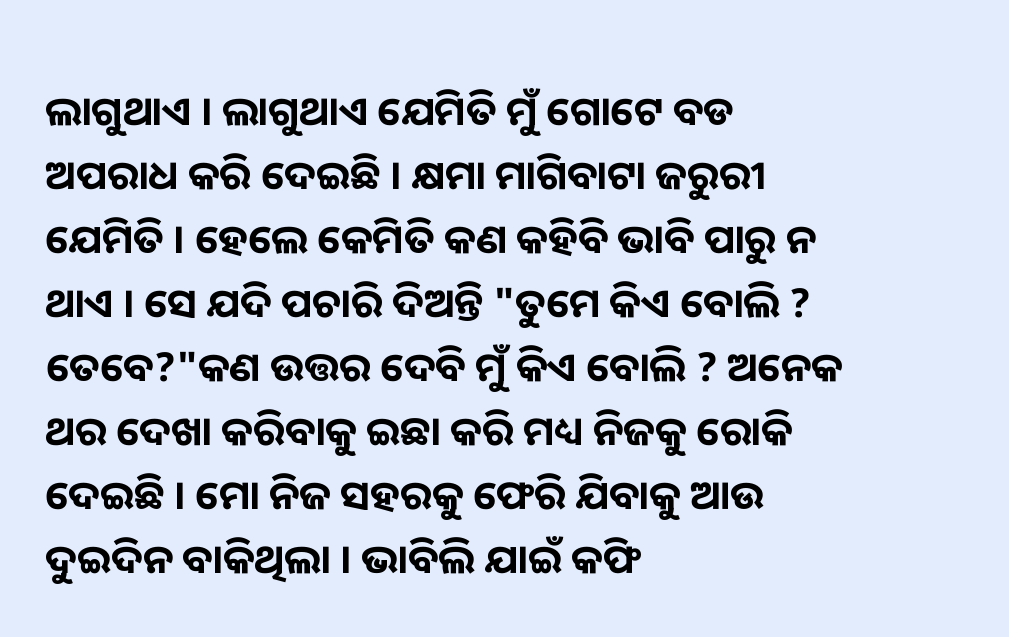ଲାଗୁଥାଏ । ଲାଗୁଥାଏ ଯେମିତି ମୁଁ ଗୋଟେ ବଡ ଅପରାଧ କରି ଦେଇଛି । କ୍ଷମା ମାଗିବାଟା ଜରୁରୀ ଯେମିତି । ହେଲେ କେମିତି କଣ କହିବି ଭାବି ପାରୁ ନ ଥାଏ । ସେ ଯଦି ପଚାରି ଦିଅନ୍ତି "ତୁମେ କିଏ ବୋଲି ? ତେବେ?"କଣ ଉତ୍ତର ଦେବି ମୁଁ କିଏ ବୋଲି ? ଅନେକ ଥର ଦେଖା କରିବାକୁ ଇଛା କରି ମଧ୍ୟ ନିଜକୁ ରୋକି ଦେଇଛି । ମୋ ନିଜ ସହରକୁ ଫେରି ଯିବାକୁ ଆଉ ଦୁଇଦିନ ବାକିଥିଲା । ଭାବିଲି ଯାଇଁ କଫି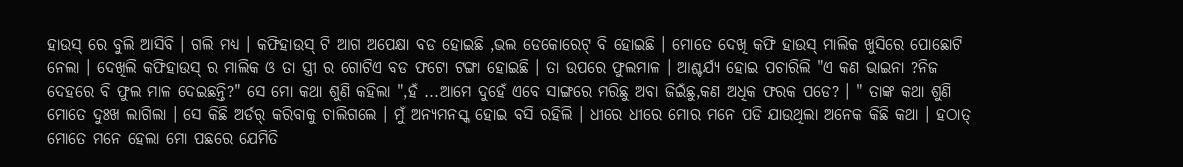ହାଉସ୍ ରେ ବୁଲି ଆସିବି । ଗଲି ମଧ୍ୟ । କଫିହାଉସ୍ ଟି ଆଗ ଅପେକ୍ଷା ବଡ ହୋଇଛି ,ଭଲ ଡେକୋରେଟ୍ ବି ହୋଇଛି । ମୋତେ ଦେଖି କଫି ହାଉସ୍ ମାଲିକ ଖୁସିରେ ପୋଛୋଟି ନେଲା । ଦେଖିଲି କଫିହାଉସ୍ ର ମାଲିକ ଓ ତା ସ୍ତ୍ରୀ ର ଗୋଟିଏ ବଡ ଫଟୋ ଟଙ୍ଗା ହୋଇଛି । ତା ଉପରେ ଫୁଲମାଳ । ଆଶ୍ଚର୍ଯ୍ୟ ହୋଇ ପଚାରିଲି "ଏ କଣ ଭାଇନା ?ନିଜ ଦେହରେ ବି ଫୁଲ ମାଳ ଦେଇଛନ୍ତି?" ସେ ମୋ କଥା ଶୁଣି କହିଲା ",ହଁ ...ଆମେ ଦୁହେଁ ଏବେ ସାଙ୍ଗରେ ମରିଛୁ ଅବା ଜିଇଁଛୁ,କଣ ଅଧିକ ଫରକ ପଡେ? । " ତାଙ୍କ କଥା ଶୁଣି ମୋତେ ଦୁଃଖ ଲାଗିଲା । ସେ କିଛି ଅର୍ଡର୍ କରିବାକୁ ଚାଲିଗଲେ । ମୁଁ ଅନ୍ୟମନସ୍କ ହୋଇ ବସି ରହିଲି । ଧୀରେ ଧୀରେ ମୋର ମନେ ପଡି ଯାଉଥିଲା ଅନେକ କିଛି କଥା । ହଠାତ୍ ମୋତେ ମନେ ହେଲା ମୋ ପଛରେ ଯେମିତି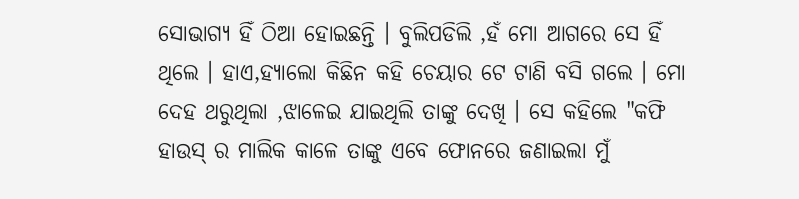ସୋଭାଗ୍ୟ ହିଁ ଠିଆ ହୋଇଛନ୍ତି । ବୁଲିପଡିଲି ,ହଁ ମୋ ଆଗରେ ସେ ହିଁ ଥିଲେ । ହାଏ,ହ୍ୟାଲୋ କିଛିନ କହି ଚେୟାର ଟେ ଟାଣି ବସି ଗଲେ । ମୋ ଦେହ ଥରୁଥିଲା ,ଝାଳେଇ ଯାଇଥିଲି ତାଙ୍କୁ ଦେଖି । ସେ କହିଲେ "କଫି ହାଉସ୍ ର ମାଲିକ କାଳେ ତାଙ୍କୁ ଏବେ ଫୋନରେ ଜଣାଇଲା ମୁଁ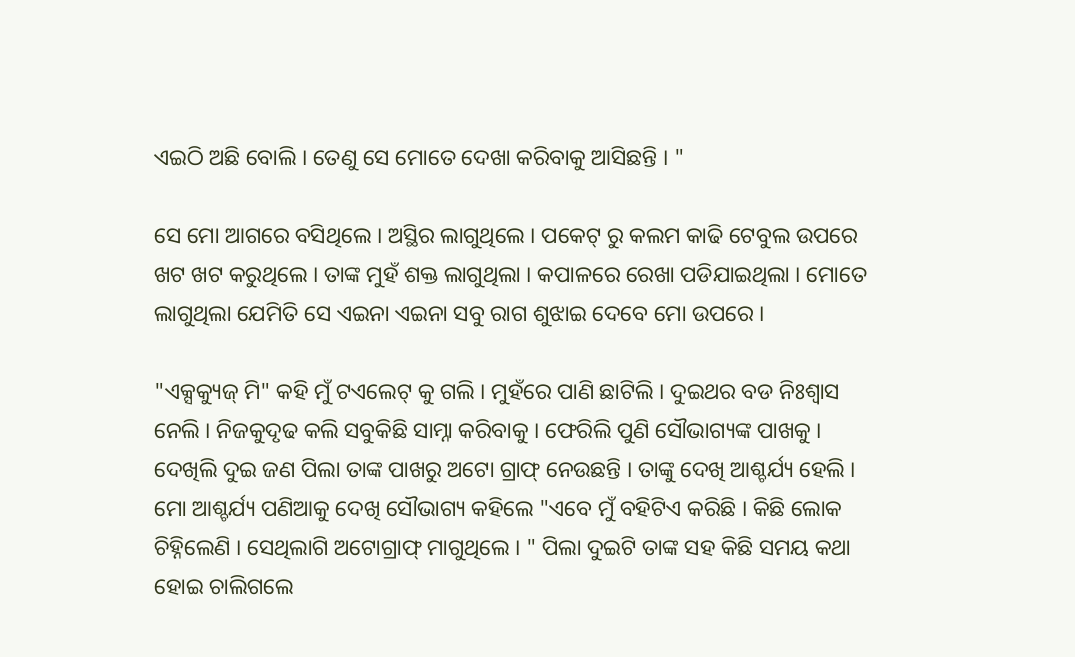ଏଇଠି ଅଛି ବୋଲି । ତେଣୁ ସେ ମୋତେ ଦେଖା କରିବାକୁ ଆସିଛନ୍ତି । "

ସେ ମୋ ଆଗରେ ବସିଥିଲେ । ଅସ୍ଥିର ଲାଗୁଥିଲେ । ପକେଟ୍ ରୁ କଲମ କାଢି ଟେବୁଲ ଉପରେ ଖଟ ଖଟ କରୁଥିଲେ । ତାଙ୍କ ମୁହଁ ଶକ୍ତ ଲାଗୁଥିଲା । କପାଳରେ ରେଖା ପଡିଯାଇଥିଲା । ମୋତେ ଲାଗୁଥିଲା ଯେମିତି ସେ ଏଇନା ଏଇନା ସବୁ ରାଗ ଶୁଝାଇ ଦେବେ ମୋ ଉପରେ ।

"ଏକ୍ସକ୍ୟୁଜ୍ ମି" କହି ମୁଁ ଟଏଲେଟ୍ କୁ ଗଲି । ମୁହଁରେ ପାଣି ଛାଟିଲି । ଦୁଇଥର ବଡ ନିଃଶ୍ୱାସ ନେଲି । ନିଜକୁଦୃଢ କଲି ସବୁକିଛି ସାମ୍ନା କରିବାକୁ । ଫେରିଲି ପୁଣି ସୌଭାଗ୍ୟଙ୍କ ପାଖକୁ । ଦେଖିଲି ଦୁଇ ଜଣ ପିଲା ତାଙ୍କ ପାଖରୁ ଅଟୋ ଗ୍ରାଫ୍ ନେଉଛନ୍ତି । ତାଙ୍କୁ ଦେଖି ଆଶ୍ଚର୍ଯ୍ୟ ହେଲି । ମୋ ଆଶ୍ଚର୍ଯ୍ୟ ପଣିଆକୁ ଦେଖି ସୌଭାଗ୍ୟ କହିଲେ "ଏବେ ମୁଁ ବହିଟିଏ କରିଛି । କିଛି ଲୋକ ଚିହ୍ନିଲେଣି । ସେଥିଲାଗି ଅଟୋଗ୍ରାଫ୍ ମାଗୁଥିଲେ । " ପିଲା ଦୁଇଟି ତାଙ୍କ ସହ କିଛି ସମୟ କଥା ହୋଇ ଚାଲିଗଲେ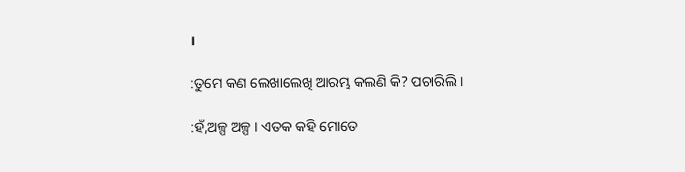।

:ତୁମେ କଣ ଲେଖାଲେଖି ଆରମ୍ଭ କଲଣି କି? ପଚାରିଲି ।

:ହଁ,ଅଳ୍ପ ଅଳ୍ପ । ଏତକ କହି ମୋତେ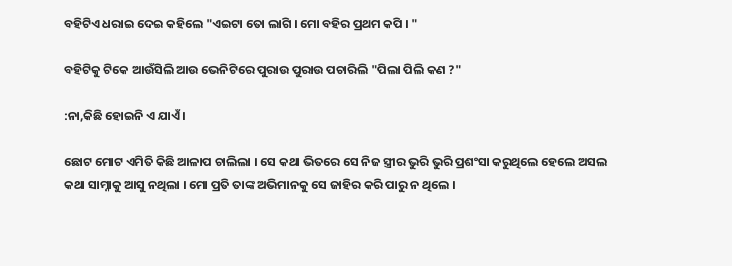ବହିଟିଏ ଧରାଇ ଦେଇ କହିଲେ "ଏଇଟା ତୋ ଲାଗି । ମୋ ବହିର ପ୍ରଥମ କପି । "

ବହିଟିକୁ ଟିକେ ଆଉଁସିଲି ଆଉ ଭେନିଟିରେ ପୁରାଉ ପୁରାଉ ପଚାରିଲି "ପିଲା ପିଲି କଣ ?"

:ନା,କିଛି ହୋଇନି ଏ ଯାଏଁ ।

ଛୋଟ ମୋଟ ଏମିତି କିଛି ଆଳାପ ଚାଲିଲା । ସେ କଥା ଭିତରେ ସେ ନିଜ ସ୍ତ୍ରୀର ଭୁରି ଭୁରି ପ୍ରଶଂସା କରୁଥିଲେ ହେଲେ ଅସଲ କଥା ସାମ୍ନାକୁ ଆସୁ ନଥିଲା । ମୋ ପ୍ରତି ତାଙ୍କ ଅଭିମାନକୁ ସେ ଜାହିର କରି ପାରୁ ନ ଥିଲେ ।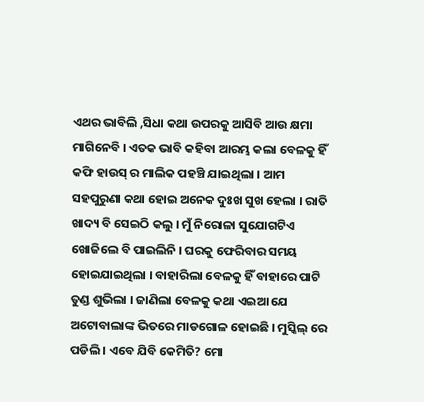ଏଥର ଭାବିଲି ,ସିଧା କଥା ଉପରକୁ ଆସିବି ଆଉ କ୍ଷମା ମାଗିନେବି । ଏତକ ଭାବି କହିବା ଆରମ୍ଭ କଲା ବେଳକୁ ହିଁ କଫି ହାଉସ୍ ର ମାଲିକ ପହଞ୍ଚି ଯାଇଥିଲା । ଆମ ସହପୁରୁଣା କଥା ହୋଇ ଅନେକ ଦୁଃଖ ସୁଖ ହେଲା । ରାତି ଖାଦ୍ୟ ବି ସେଇଠି କଲୁ । ମୁଁ ନିରୋଳା ସୁଯୋଗଟିଏ ଖୋଜିଲେ ବି ପାଇଲିନି । ଘରକୁ ଫେରିବାର ସମୟ ହୋଇଯାଇଥିଲା । ବାହାରିଲା ବେଳକୁ ହିଁ ବାହାରେ ପାଟି ତୁଣ୍ଡ ଶୁଭିଲା । ଜାଣିଲା ବେଳକୁ କଥା ଏଇଆ ଯେ ଅଟୋବାଲାଙ୍କ ଭିତରେ ମାଡଗୋଳ ହୋଇଛି । ମୁସ୍କିଲ୍ ରେ ପଡିଲି । ଏବେ ଯିବି କେମିତି? ମୋ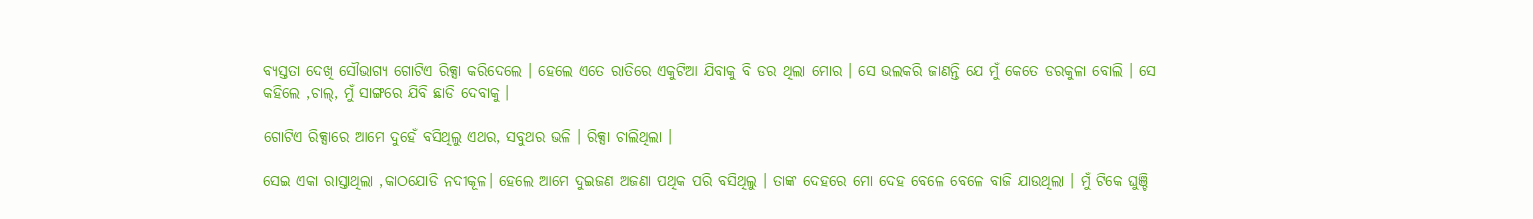ବ୍ୟସ୍ତତା ଦେଖି ସୌଭାଗ୍ୟ ଗୋଟିଏ ରିକ୍ସା କରିଦେଲେ । ହେଲେ ଏତେ ରାତିରେ ଏକୁଟିଆ ଯିବାକୁ ବି ଡର ଥିଲା ମୋର । ସେ ଭଲକରି ଜାଣନ୍ତି ଯେ ମୁଁ କେତେ ଡରକୁଳା ବୋଲି । ସେ କହିଲେ ,ଚାଲ୍, ମୁଁ ସାଙ୍ଗରେ ଯିବି ଛାଡି ଦେବାକୁ ।

ଗୋଟିଏ ରିକ୍ସାରେ ଆମେ ଦୁହେଁ ବସିଥିଲୁ ଏଥର, ସବୁଥର ଭଳି । ରିକ୍ସା ଚାଲିଥିଲା ।

ସେଇ ଏକା ରାସ୍ତାଥିଲା ,କାଠଯୋଡି ନଦୀକୂଳ। ହେଲେ ଆମେ ଦୁଇଜଣ ଅଜଣା ପଥିକ ପରି ବସିଥିଲୁ । ତାଙ୍କ ଦେହରେ ମୋ ଦେହ ବେଳେ ବେଳେ ବାଜି ଯାଉଥିଲା । ମୁଁ ଟିକେ ଘୁଞ୍ଚି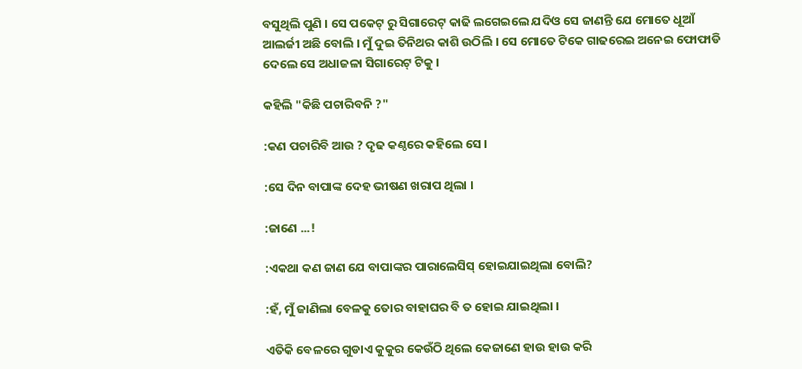ବସୁଥିଲି ପୁଣି । ସେ ପକେଟ୍ ରୁ ସିଗାରେଟ୍ କାଢି ଲଗେଇଲେ ଯଦିଓ ସେ ଜାଣନ୍ତି ଯେ ମୋତେ ଧୂଆଁ ଆଲର୍ଜୀ ଅଛି ବୋଲି । ମୁଁ ଦୁଇ ତିନିଥର କାଶି ଉଠିଲି । ସେ ମୋତେ ଟିକେ ଗାଢରେଇ ଅନେଇ ଫୋଫାଡି ଦେଲେ ସେ ଅଧାଜଳା ସିଗାରେଟ୍ ଟିକୁ ।

କହିଲି "କିଛି ପଚାରିବନି ?"

:କଣ ପଚାରିବି ଆଉ ? ଦୃଢ କଣ୍ଠରେ କହିଲେ ସେ ।

:ସେ ଦିନ ବାପାଙ୍କ ଦେହ ଭୀଷଣ ଖରାପ ଥିଲା ।

:ଜାଣେ ...!

:ଏକଥା କଣ ଜାଣ ଯେ ବାପାଙ୍କର ପାରାଲେସିସ୍ ହୋଇଯାଇଥିଲା ବୋଲି?

:ହଁ, ମୁଁ ଜାଣିଲା ବେଳକୁ ତୋର ବାହାଘର ବି ତ ହୋଇ ଯାଇଥିଲା ।

ଏତିକି ବେଳରେ ଗୁଡାଏ କୁକୁର କେଉଁଠି ଥିଲେ କେଜାଣେ ହାଉ ହାଉ କରି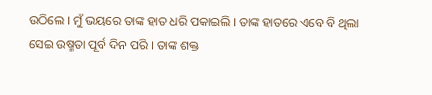ଉଠିଲେ । ମୁଁ ଭୟରେ ତାଙ୍କ ହାତ ଧରି ପକାଇଲି । ତାଙ୍କ ହାତରେ ଏବେ ବି ଥିଲା ସେଇ ଉଷ୍ମତା ପୂର୍ବ ଦିନ ପରି । ତାଙ୍କ ଶକ୍ତ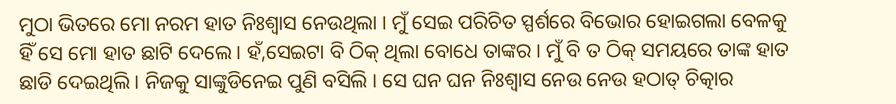ମୁଠା ଭିତରେ ମୋ ନରମ ହାତ ନିଃଶ୍ୱାସ ନେଉଥିଲା । ମୁଁ ସେଇ ପରିଚିତ ସ୍ପର୍ଶରେ ବିଭୋର ହୋଇଗଲା ବେଳକୁ ହିଁ ସେ ମୋ ହାତ ଛାଟି ଦେଲେ । ହଁ,ସେଇଟା ବି ଠିକ୍ ଥିଲା ବୋଧେ ତାଙ୍କର । ମୁଁ ବି ତ ଠିକ୍ ସମୟରେ ତାଙ୍କ ହାତ ଛାଡି ଦେଇଥିଲି । ନିଜକୁ ସାଙ୍କୁଡିନେଇ ପୁଣି ବସିଲି । ସେ ଘନ ଘନ ନିଃଶ୍ୱାସ ନେଉ ନେଉ ହଠାତ୍ ଚିତ୍କାର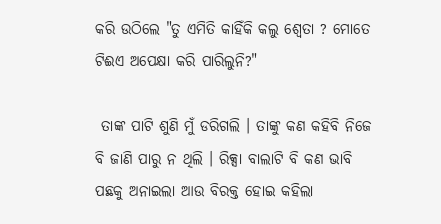କରି ଉଠିଲେ "ତୁ ଏମିତି କାହିଁକି କଲୁ ଶ୍ୱେତା ? ମୋତେ ଟିଈଏ ଅପେକ୍ଷା କରି ପାରିଲୁନି?"

 ତାଙ୍କ ପାଟି ଶୁଣି ମୁଁ ଡରିଗଲି । ତାଙ୍କୁ କଣ କହିବି ନିଜେ ବି ଜାଣି ପାରୁ ନ ଥିଲି । ରିକ୍ସା ବାଲାଟି ବି କଣ ଭାବି ପଛକୁ ଅନାଇଲା ଆଉ ବିରକ୍ତ ହୋଇ କହିଲା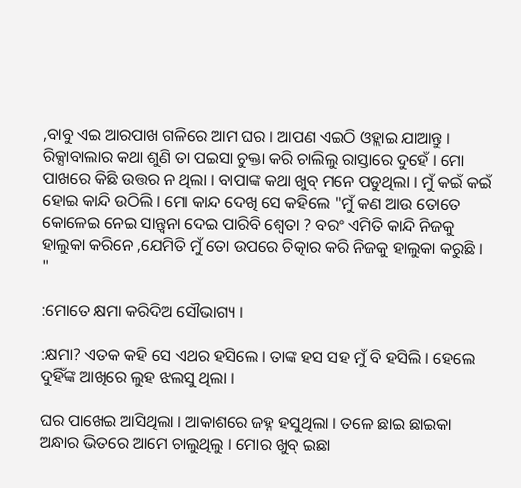,ବାବୁ ଏଇ ଆରପାଖ ଗଳିରେ ଆମ ଘର । ଆପଣ ଏଇଠି ଓହ୍ଲାଇ ଯାଆନ୍ତୁ । ରିକ୍ସାବାଲାର କଥା ଶୁଣି ତା ପଇସା ଚୁକ୍ତା କରି ଚାଲିଲୁ ରାସ୍ତାରେ ଦୁହେଁ । ମୋ ପାଖରେ କିଛି ଉତ୍ତର ନ ଥିଲା । ବାପାଙ୍କ କଥା ଖୁବ୍ ମନେ ପଡୁଥିଲା । ମୁଁ କଇଁ କଇଁ ହୋଇ କାନ୍ଦି ଉଠିଲି । ମୋ କାନ୍ଦ ଦେଖି ସେ କହିଲେ "ମୁଁ କଣ ଆଉ ତୋତେ କୋଳେଇ ନେଇ ସାନ୍ତ୍ୱନା ଦେଇ ପାରିବି ଶ୍ୱେତା ? ବରଂ ଏମିତି କାନ୍ଦି ନିଜକୁ ହାଲୁକା କରିନେ ,ଯେମିତି ମୁଁ ତୋ ଉପରେ ଚିତ୍କାର କରି ନିଜକୁ ହାଲୁକା କରୁଛି । "

:ମୋତେ କ୍ଷମା କରିଦିଅ ସୌଭାଗ୍ୟ ।

:କ୍ଷମା? ଏତକ କହି ସେ ଏଥର ହସିଲେ । ତାଙ୍କ ହସ ସହ ମୁଁ ବି ହସିଲି । ହେଲେ ଦୁହିଁଙ୍କ ଆଖିରେ ଲୁହ ଝଲସୁ ଥିଲା ।

ଘର ପାଖେଇ ଆସିଥିଲା । ଆକାଶରେ ଜହ୍ନ ହସୁଥିଲା । ତଳେ ଛାଇ ଛାଇକା ଅନ୍ଧାର ଭିତରେ ଆମେ ଚାଲୁଥିଲୁ । ମୋର ଖୁବ୍ ଇଛା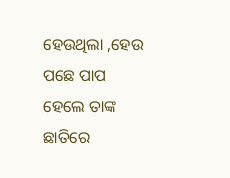ହେଉଥିଲା ,ହେଉ ପଛେ ପାପ ହେଲେ ତାଙ୍କ ଛାତିରେ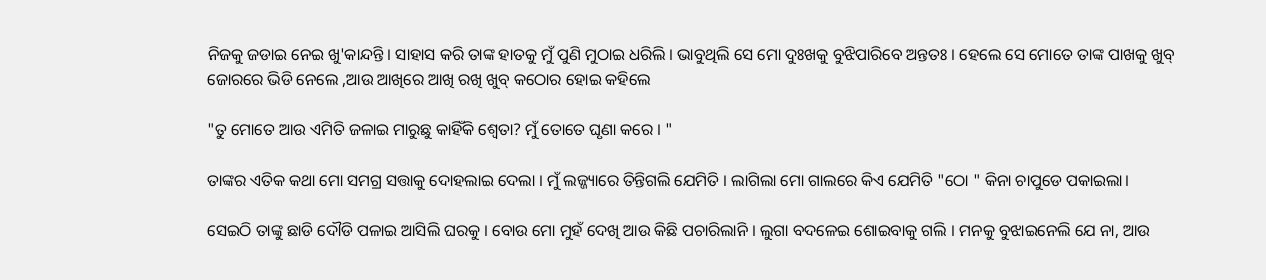ନିଜକୁ ଜଡାଇ ନେଇ ଖୁ'କାନ୍ଦନ୍ତି । ସାହାସ କରି ତାଙ୍କ ହାତକୁ ମୁଁ ପୁଣି ମୁଠାଇ ଧରିଲି । ଭାବୁଥିଲି ସେ ମୋ ଦୁଃଖକୁ ବୁଝିପାରିବେ ଅନ୍ତତଃ । ହେଲେ ସେ ମୋତେ ତାଙ୍କ ପାଖକୁ ଖୁବ୍ ଜୋରରେ ଭିଡି ନେଲେ ,ଆଉ ଆଖିରେ ଆଖି ରଖି ଖୁବ୍ କଠୋର ହୋଇ କହିଲେ

"ତୁ ମୋତେ ଆଉ ଏମିତି ଜଳାଇ ମାରୁଛୁ କାହିଁକି ଶ୍ୱେତା? ମୁଁ ତୋତେ ଘୃଣା କରେ । "

ତାଙ୍କର ଏତିକ କଥା ମୋ ସମଗ୍ର ସତ୍ତାକୁ ଦୋହଲାଇ ଦେଲା । ମୁଁ ଲଜ୍ଜ୍ୟାରେ ତିନ୍ତିଗଲି ଯେମିତି । ଲାଗିଲା ମୋ ଗାଲରେ କିଏ ଯେମିତି "ଠୋ " କିନା ଚାପୁଡେ ପକାଇଲା।

ସେଇଠି ତାଙ୍କୁ ଛାଡି ଦୌଡି ପଳାଇ ଆସିଲି ଘରକୁ । ବୋଉ ମୋ ମୁହଁ ଦେଖି ଆଉ କିଛି ପଚାରିଲାନି । ଲୁଗା ବଦଳେଇ ଶୋଇବାକୁ ଗଲି । ମନକୁ ବୁଝାଇନେଲି ଯେ ନା, ଆଉ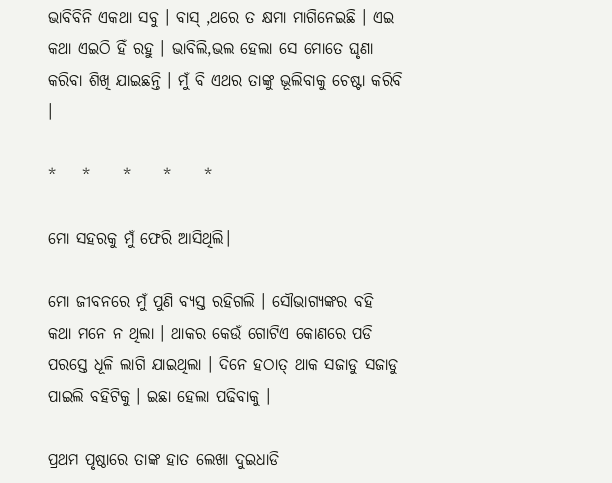ଭାବିବିନି ଏକଥା ସବୁ । ବାସ୍ ,ଥରେ ତ କ୍ଷମା ମାଗିନେଇଛି । ଏଇ କଥା ଏଇଠି ହିଁ ରହୁ । ଭାବିଲି,ଭଲ ହେଲା ସେ ମୋତେ ଘୃଣା କରିବା ଶିଖି ଯାଇଛନ୍ତି । ମୁଁ ବି ଏଥର ତାଙ୍କୁ ଭୂଲିବାକୁ ଚେଷ୍ଟା କରିବି ।

*    *     *     *     *

ମୋ ସହରକୁ ମୁଁ ଫେରି ଆସିଥିଲି।

ମୋ ଜୀବନରେ ମୁଁ ପୁଣି ବ୍ୟସ୍ତ ରହିଗଲି । ସୌଭାଗ୍ୟଙ୍କର ବହି କଥା ମନେ ନ ଥିଲା । ଥାକର କେଉଁ ଗୋଟିଏ କୋଣରେ ପଡି ପରସ୍ତେ ଧୂଳି ଲାଗି ଯାଇଥିଲା । ଦିନେ ହଠାତ୍ ଥାକ ସଜାଡୁ ସଜାଡୁ ପାଇଲି ବହିଟିକୁ । ଇଛା ହେଲା ପଢିବାକୁ ।

ପ୍ରଥମ ପୃଷ୍ଠାରେ ତାଙ୍କ ହାତ ଲେଖା ଦୁଇଧାଡି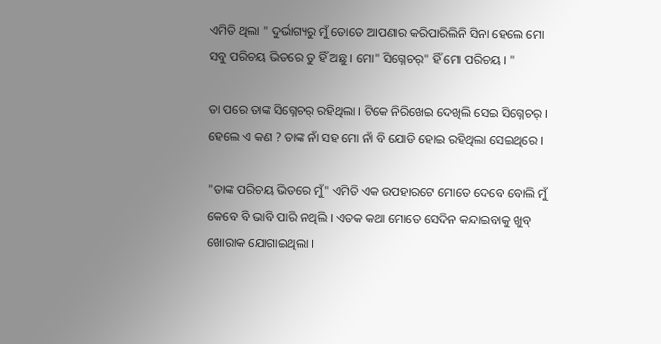ଏମିତି ଥିଲା " ଦୁର୍ଭାଗ୍ୟରୁ ମୁଁ ତୋତେ ଆପଣାର କରିପାରିଲିନି ସିନା ହେଲେ ମୋ ସବୁ ପରିଚୟ ଭିତରେ ତୁ ହିଁ ଅଛୁ । ମୋ" ସିଗ୍ନେଚର୍" ହିଁ ମୋ ପରିଚୟ । "

ତା ପରେ ତାଙ୍କ ସିଗ୍ନେଚର୍ ରହିଥିଲା । ଟିକେ ନିରିଖେଇ ଦେଖିଲି ସେଇ ସିଗ୍ନେଚର୍ । ହେଲେ ଏ କଣ ? ତାଙ୍କ ନାଁ ସହ ମୋ ନାଁ ବି ଯୋଡି ହୋଇ ରହିଥିଲା ସେଇଥିରେ ।

"ତାଙ୍କ ପରିଚୟ ଭିତରେ ମୁଁ" ଏମିତି ଏକ ଉପହାରଟେ ମୋତେ ଦେବେ ବୋଲି ମୁଁ କେବେ ବି ଭାବି ପାରି ନଥିଲି । ଏତକ କଥା ମୋତେ ସେଦିନ କନ୍ଦାଇବାକୁ ଖୁବ୍ ଖୋରାକ ଯୋଗାଇଥିଲା ।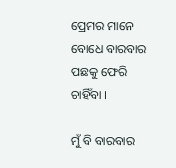ପ୍ରେମର ମାନେ ବୋଧେ ବାରବାର ପଛକୁ ଫେରି ଚାହିଁବା ।

ମୁଁ ବି ବାରବାର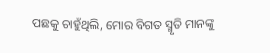ପଛକୁ ଚାହୁଁଥିଲି, ମୋର ବିଗତ ସ୍ମୃତି ମାନଙ୍କୁ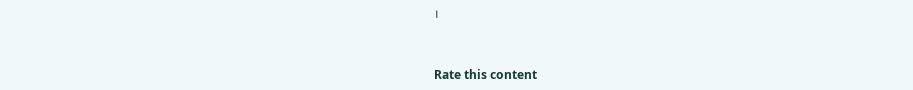।


Rate this content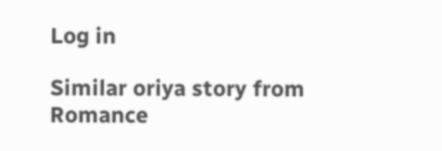Log in

Similar oriya story from Romance